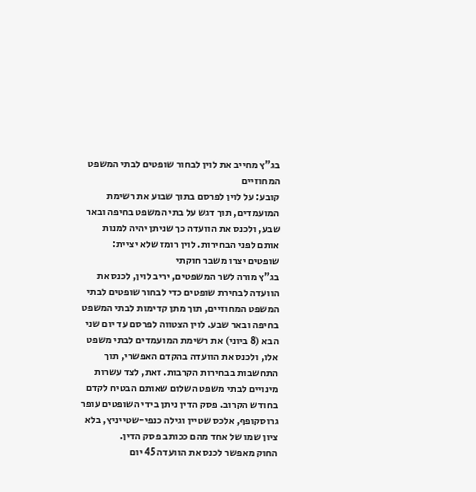בג"ץ מחייב את לוין לבחור שופטים לבתי המשפט המחוזיים
קובע: על לוין לפרסם בתוך שבוע את רשימת המועמדים, תוך דגש על בתי המשפט בחיפה ובאר שבע, ולכנס את הוועדה כך שניתן יהיה למנות אותם לפני הבחירות. לוין רומז שלא יציית: שופטים יצרו משבר חוקתי
בג"ץ מורה לשר המשפטים, יריב לוין, לכנס את הוועדה לבחירת שופטים כדי לבחור שופטים לבתי המשפט המחוזיים, תוך מתן קדימות לבתי המשפט בחיפה ובאר שבע. לוין הצטווה לפרסם עד יום שני הבא (8 ביוני) את רשימת המועמדים לבתי משפט אלו, ולכנס את הוועדה בהקדם האפשרי, תוך התחשבות בבחירות הקרבות. זאת, לצד עשרות מינויים לבתי משפט השלום שאותם הבטיח לקדם בחודש הקרוב. פסק הדין ניתן בידי השופטים עופר גרוסקופף, אלכס שטיין וגילה כנפי-שטייניץ, בלא ציון שמו של אחד מהם ככותב פסק הדין.
החוק מאפשר לכנס את הוועדה 45 יום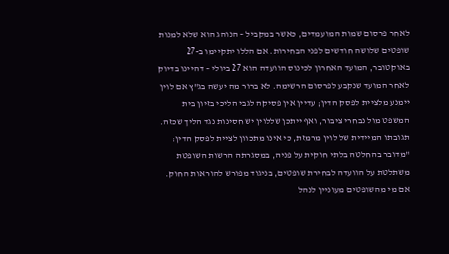לאחר פרסום שמות המועמדים, כאשר במקביל – הנוהג הוא שלא למנות שופטים שלושה חודשים לפני הבחירות. אם הללו יתקיימו ב-27 באוקטובר, המועד האחרון לכינוס הוועדה הוא 27 ביולי – דהיינו בדיוק לאחר המועד שנקבע לפרסום הרשימה. לא ברור מה יעשה בג"ץ אם לוין יימנע מלציית לפסק הדין; עדיין אין פסיקה לגבי הליכי בזיון בית המשפט מול נבחרי ציבור, ואף ייתכן שללוין יש חסינות נגד הליך שכזה.
תגובתו המיידית של לוין מרמזת, כי אינו מתכוון לציית לפסק הדין: "מדובר בהחלטה בלתי חוקית על פניה, במסגרתה הרשות השופטת משתלטת על הוועדה לבחירת שופטים, בניגוד מפורש להוראות החוק. אם מי מהשופטים מעוניין לנהל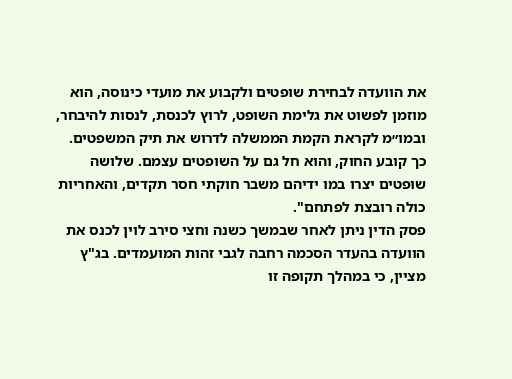את הוועדה לבחירת שופטים ולקבוע את מועדי כינוסה, הוא מוזמן לפשוט את גלימת השופט, לרוץ לכנסת, לנסות להיבחר, ובמו״מ לקראת הקמת הממשלה לדרוש את תיק המשפטים. כך קובע החוק, והוא חל גם על השופטים עצמם. שלושה שופטים יצרו במו ידיהם משבר חוקתי חסר תקדים, והאחריות כולה רובצת לפתחם".
פסק הדין ניתן לאחר שבמשך כשנה וחצי סירב לוין לכנס את הוועדה בהעדר הסכמה רחבה לגבי זהות המועמדים. בג"ץ מציין, כי במהלך תקופה זו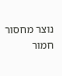נוצר מחסור חמור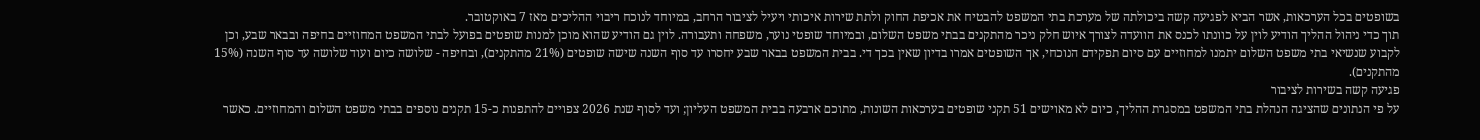בשופטים בכל הערכאות, אשר הביא לפגיעה קשה ביכולתה של מערכת בתי המשפט להבטיח את אכיפת החוק ולתת שירות איכותי ויעיל לציבור הרחב, במיוחד לנוכח ריבוי ההליכים מאז 7 באוקטובר.
תוך כדי ניהול ההליך הודיע לוין על כוונתו לכנס את הוועדה לצורך איוש חלק ניכר מהתקנים בבתי משפט השלום, ובמיוחד שופטי נוער, משפחה ותעבורה. לוין גם הודיע שהוא מוכן למנות שופטים בפועל לבתי המשפט המחוזיים בחיפה ובבאר שבע, וכן לקבוע שנשיאי בתי משפט השלום יתמנו למחוזיים עם סיום תפקידם הנוכחי, אך השופטים אמרו בדיון שאין בכך די. בבית המשפט בבאר שבע יחסרו עד סוף השנה שישה שופטים (21% מהתקנים), ובחיפה - שלושה כיום ועוד שלושה עד סוף השנה (15% מהתקנים).
פגיעה קשה בשירות לציבור
על פי הנתונים שהציגה הנהלת בתי המשפט במסגרת ההליך, כיום לא מאוישים 51 תקני שופטים בערכאות השונות, מתוכם ארבעה בבית המשפט העליון; ועד לסוף שנת 2026 צפויים להתפנות כ-15 תקנים נוספים בבתי משפט השלום והמחוזיים. כאשר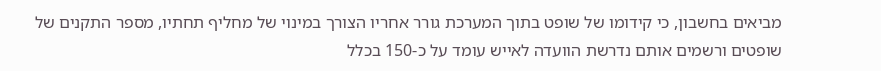מביאים בחשבון, כי קידומו של שופט בתוך המערכת גורר אחריו הצורך במינוי של מחליף תחתיו, מספר התקנים של שופטים ורשמים אותם נדרשת הוועדה לאייש עומד על כ-150 בכלל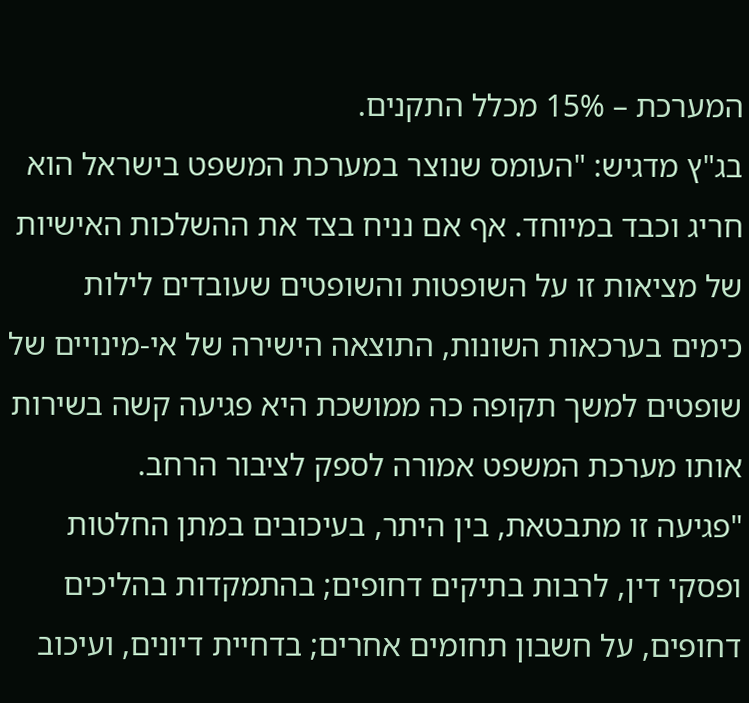המערכת – 15% מכלל התקנים.
בג"ץ מדגיש: "העומס שנוצר במערכת המשפט בישראל הוא חריג וכבד במיוחד. אף אם נניח בצד את ההשלכות האישיות של מציאות זו על השופטות והשופטים שעובדים לילות כימים בערכאות השונות, התוצאה הישירה של אי-מינויים של שופטים למשך תקופה כה ממושכת היא פגיעה קשה בשירות אותו מערכת המשפט אמורה לספק לציבור הרחב.
"פגיעה זו מתבטאת, בין היתר, בעיכובים במתן החלטות ופסקי דין, לרבות בתיקים דחופים; בהתמקדות בהליכים דחופים, על חשבון תחומים אחרים; בדחיית דיונים, ועיכוב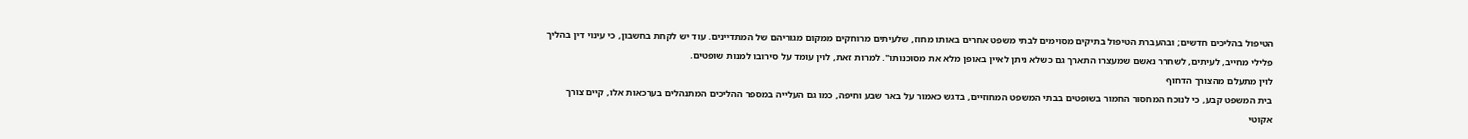הטיפול בהליכים חדשים; ובהעברת הטיפול בתיקים מסוימים לבתי משפט אחרים באותו מחוז, שלעיתים מרוחקים ממקום מגוריהם של המתדיינים. עוד יש לקחת בחשבון, כי עינוי דין בהליך פלילי מחייב, לעיתים, לשחרר נאשם שמעצרו התארך גם כשלא ניתן לאיין באופן מלא את מסוכנותו". למרות זאת, לוין עומד על סירובו למנות שופטים.
לוין מתעלם מהצורך הדחוף
בית המשפט קבע, כי לנוכח המחסור החמור בשופטים בבתי המשפט המחוזיים, בדגש כאמור על באר שבע וחיפה, כמו גם העלייה במספר ההליכים המתנהלים בערכאות אלו, קיים צורך אקוטי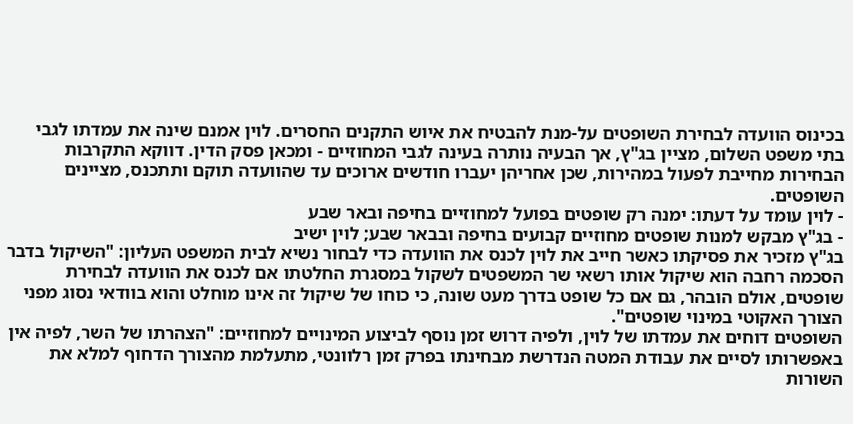בכינוס הוועדה לבחירת השופטים על-מנת להבטיח את איוש התקנים החסרים. לוין אמנם שינה את עמדתו לגבי בתי משפט השלום, מציין בג"ץ, אך הבעיה נותרה בעינה לגבי המחוזיים - ומכאן פסק הדין. דווקא התקרבות הבחירות מחייבת לפעול במהירות, שכן אחריהן יעברו חודשים ארוכים עד שהוועדה תוקם ותתכנס, מציינים השופטים.
- לוין עומד על דעתו: ימנה רק שופטים בפועל למחוזיים בחיפה ובאר שבע
- בג"ץ מבקש למנות שופטים מחוזיים קבועים בחיפה ובבאר שבע; לוין ישיב
בג"ץ מזכיר את פסיקתו כאשר חייב את לוין לכנס את הוועדה כדי לבחור נשיא לבית המשפט העליון: "השיקול בדבר הסכמה רחבה הוא שיקול אותו רשאי שר המשפטים לשקול במסגרת החלטתו אם לכנס את הוועדה לבחירת שופטים, אולם הובהר, גם אם כל שופט בדרך מעט שונה, כי כוחו של שיקול זה אינו מוחלט והוא בוודאי נסוג מפני הצורך האקוטי במינוי שופטים".
השופטים דוחים את עמדתו של לוין, ולפיה דרוש זמן נוסף לביצוע המינויים למחוזיים: "הצהרתו של השר, לפיה אין באפשרותו לסיים את עבודת המטה הנדרשת מבחינתו בפרק זמן רלוונטי, מתעלמת מהצורך הדחוף למלא את השורות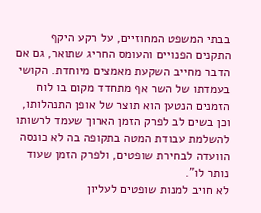בבתי המשפט המחוזיים, על רקע היקף התקנים הפנויים והעומס החריג שתואר, גם אם הדבר מחייב השקעת מאמצים מיוחדת. הקושי בעמדתו של השר אף מתחדד מקום בו לוח הזמנים הנטען הוא תוצר של אופן התנהלותו, וכן בשים לב לפרק הזמן הארוך שעמד לרשותו להשלמת עבודת המטה בתקופה בה לא כונסה הוועדה לבחירת שופטים, ולפרק הזמן שעוד נותר לו".
לא חויב למנות שופטים לעליון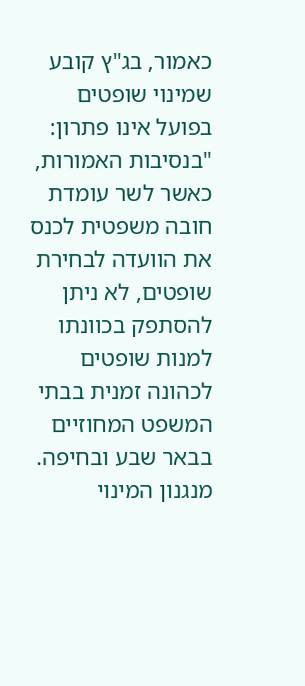כאמור, בג"ץ קובע שמינוי שופטים בפועל אינו פתרון: "בנסיבות האמורות, כאשר לשר עומדת חובה משפטית לכנס את הוועדה לבחירת שופטים, לא ניתן להסתפק בכוונתו למנות שופטים לכהונה זמנית בבתי המשפט המחוזיים בבאר שבע ובחיפה. מנגנון המינוי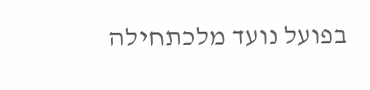בפועל נועד מלכתחילה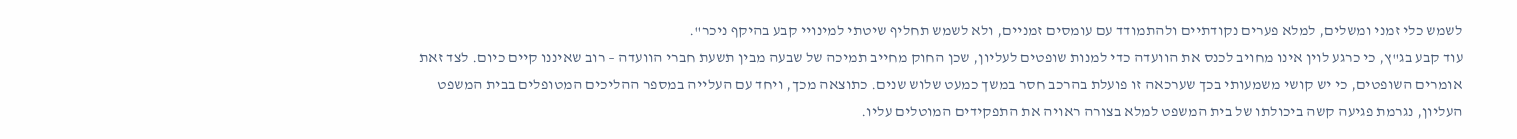לשמש כלי זמני ומשלים, למלא פערים נקודתיים ולהתמודד עם עומסים זמניים, ולא לשמש תחליף שיטתי למינויי קבע בהיקף ניכר".
עוד קבע בג"ץ, כי כרגע לוין אינו מחויב לכנס את הוועדה כדי למנות שופטים לעליון, שכן החוק מחייב תמיכה של שבעה מבין תשעת חברי הוועדה – רוב שאיננו קיים כיום. לצד זאת אומרים השופטים, כי יש קושי משמעותי בכך שערכאה זו פועלת בהרכב חסר במשך כמעט שלוש שנים. כתוצאה מכך, ויחד עם העלייה במספר ההליכים המטופלים בבית המשפט העליון, נגרמת פגיעה קשה ביכולתו של בית המשפט למלא בצורה ראויה את התפקידים המוטלים עליו.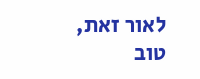לאור זאת, טוב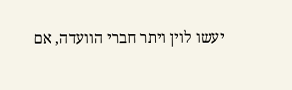יעשו לוין ויתר חברי הוועדה, אם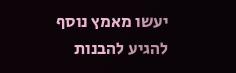יעשו מאמץ נוסף להגיע להבנות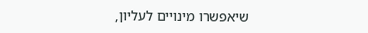שיאפשרו מינויים לעליון,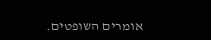אומרים השופטים.